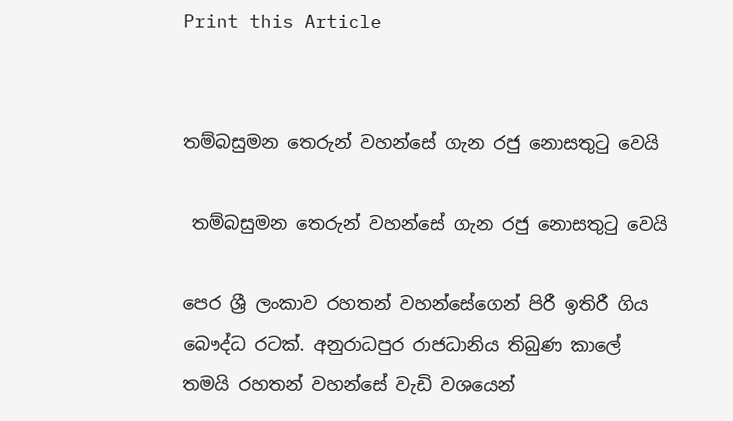Print this Article


තම්බසුමන තෙරුන් වහන්සේ ගැන රජු නොසතුටු වෙයි

 තම්බසුමන තෙරුන් වහන්සේ ගැන රජු නොසතුටු වෙයි

පෙර ශ්‍රී ලංකාව රහතන් වහන්සේගෙන් පිරී ඉතිරී ගිය බෞද්ධ රටක්. අනුරාධපුර රාජධානිය තිබුණ කාලේ තමයි රහතන් වහන්සේ වැඩි වශයෙන්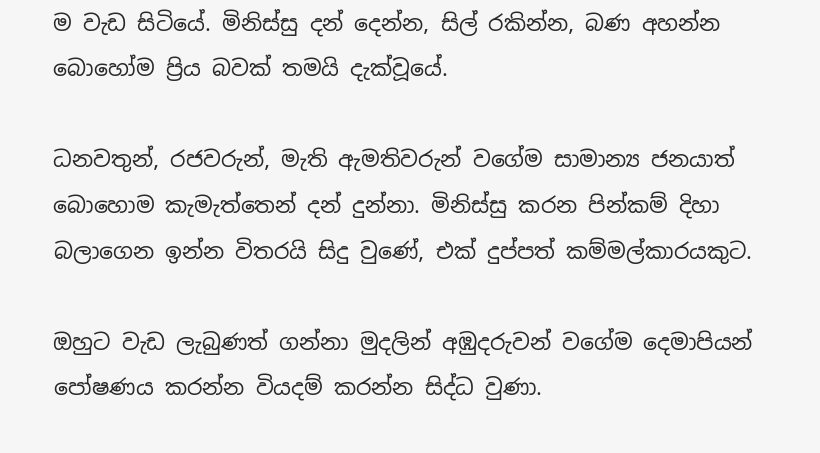ම වැඩ සිටියේ. මිනිස්සු දන් දෙන්න, සිල් රකින්න, බණ අහන්න බොහෝම ප්‍රිය බවක් තමයි දැක්වූයේ.

ධනවතුන්, රජවරුන්, මැති ඇමතිවරුන් වගේම සාමාන්‍ය ජනයාත් බොහොම කැමැත්තෙන් දන් දුන්නා. මිනිස්සු කරන පින්කම් දිහා බලාගෙන ඉන්න විතරයි සිදු වුණේ, එක් දුප්පත් කම්මල්කාරයකුට.

ඔහුට වැඩ ලැබුණත් ගන්නා මුදලින් අඹුදරුවන් වගේම දෙමාපියන් පෝෂණය කරන්න වියදම් කරන්න සිද්ධ වුණා.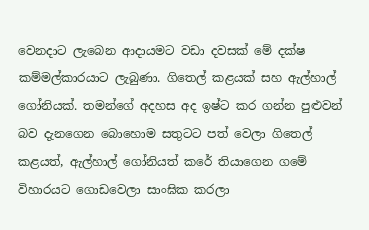වෙනදාට ලැබෙන ආදායමට වඩා දවසක් මේ දක්ෂ කම්මල්කාරයාට ලැබුණා. ගිතෙල් කළයක් සහ ඇල්හාල් ගෝනියක්. තමන්ගේ අදහස අද ඉෂ්ට කර ගන්න පුළුවන් බව දැනගෙන බොහොම සතුටට පත් වෙලා ගිතෙල් කළයත්, ඇල්හාල් ගෝනියත් කරේ තියාගෙන ගමේ විහාරයට ගොඩවෙලා සාංඝික කරලා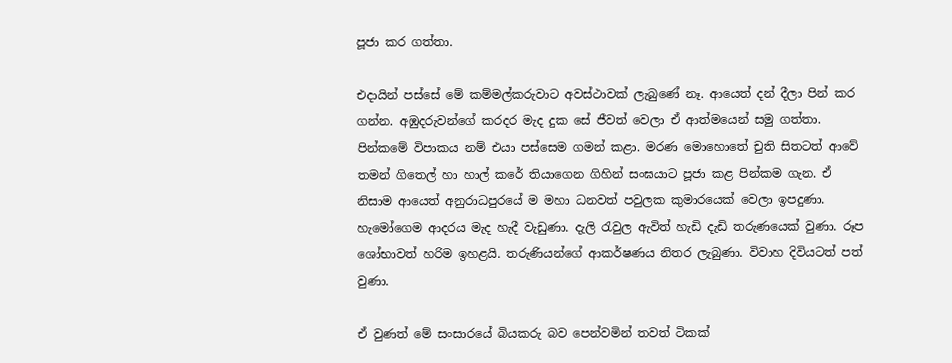පූජා කර ගත්තා.

එදායින් පස්සේ මේ කම්මල්කරුවාට අවස්ථාවක් ලැබුණේ නෑ. ආයෙත් දන් දීලා පින් කර ගන්න. අඹුදරුවන්ගේ කරදර මැද දුක සේ ජීවත් වෙලා ඒ ආත්මයෙන් සමු ගත්තා. පින්කමේ විපාකය නම් එයා පස්සෙම ගමන් කළා. මරණ මොහොතේ චුති සිතටත් ආවේ තමන් ගිතෙල් හා හාල් කරේ තියාගෙන ගිහින් සංඝයාට පූජා කළ පින්කම ගැන. ඒ නිසාම ආයෙත් අනුරාධපුරයේ ම මහා ධනවත් පවුලක කුමාරයෙක් වෙලා ඉපදුණා. හැමෝගෙම ආදරය මැද හැදී වැඩුණා. දැලි රැවුල ඇවිත් හැඩි දැඩි තරුණයෙක් වුණා. රූප ශෝභාවත් හරිම ඉහළයි. තරුණියන්ගේ ආකර්ෂණය නිතර ලැබුණා. විවාහ දිවියටත් පත් වුණා.

ඒ වුණත් මේ සංසාරයේ බියකරු බව පෙන්වමින් තවත් ටිකක්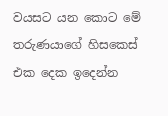වයසට යන කොට මේ තරුණයාගේ හිසකෙස් එක දෙක ඉදෙන්න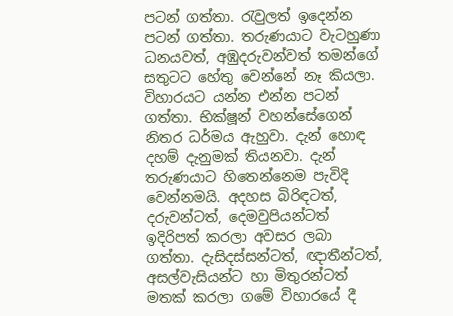පටන් ගත්තා. රැවුලත් ඉදෙන්න පටන් ගත්තා. තරුණයාට වැටහුණා ධනයවත්, අඹුදරුවන්වත් තමන්ගේ සතුටට හේතු වෙන්නේ නෑ කියලා. විහාරයට යන්න එන්න පටන් ගත්තා. භික්ෂූන් වහන්සේගෙන් නිතර ධර්මය ඇහුවා. දැන් හොඳ දහම් දැනුමක් තියනවා. දැන් තරුණයාට හිතෙන්නෙම පැවිදි වෙන්නමයි. අදහස බිරිඳටත්, දරුවන්ටත්, දෙමවුපියන්ටත් ඉදිරිපත් කරලා අවසර ලබා ගත්තා. දැසිදස්සන්ටත්, ඥාතීන්ටත්, අසල්වැසියන්ට හා මිතුරන්ටත් මතක් කරලා ගමේ විහාරයේ දී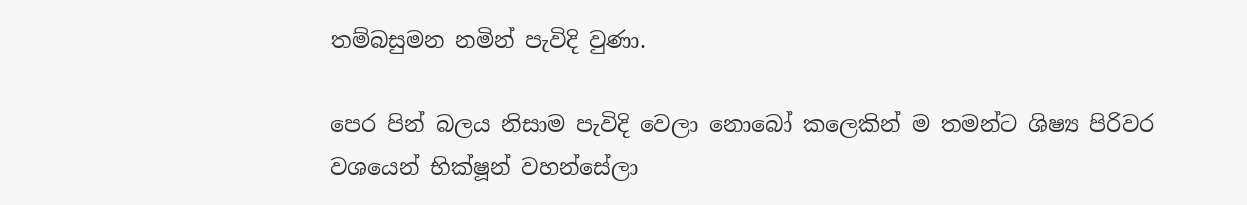තම්බසුමන නමින් පැවිදි වුණා.

පෙර පින් බලය නිසාම පැවිදි වෙලා නොබෝ කලෙකින් ම තමන්ට ශිෂ්‍ය පිරිවර වශයෙන් භික්ෂූන් වහන්සේලා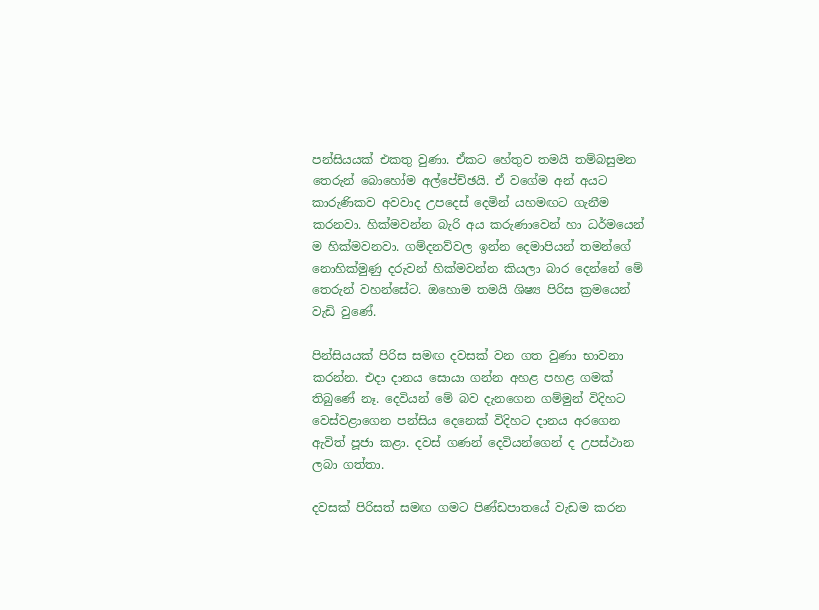පන්සියයක් එකතු වුණා. ඒකට හේතුව තමයි තම්බසුමන තෙරුන් බොහෝම අල්පේච්ඡයි. ඒ වගේම අන් අයට කාරුණිකව අවවාද උපදෙස් දෙමින් යහමඟට ගැනීම කරනවා. හික්මවන්න බැරි අය කරුණාවෙන් හා ධර්මයෙන් ම හික්මවනවා. ගම්දනව්වල ඉන්න දෙමාපියන් තමන්ගේ නොහික්මුණු දරුවන් හික්මවන්න කියලා බාර දෙන්නේ මේ තෙරුන් වහන්සේට. ඔහොම තමයි ශිෂ්‍ය පිරිස ක්‍රමයෙන් වැඩි වුණේ.

පින්සියයක් පිරිස සමඟ දවසක් වන ගත වුණා භාවනා කරන්න. එදා දානය සොයා ගන්න අහළ පහළ ගමක් තිබුණේ නෑ. දෙවියන් මේ බව දැනගෙන ගම්මුන් විදිහට වෙස්වළාගෙන පන්සිය දෙනෙක් විදිහට දානය අරගෙන ඇවිත් පූජා කළා. දවස් ගණන් දෙවියන්ගෙන් ද උපස්ථාන ලබා ගත්තා.

දවසක් පිරිසත් සමඟ ගමට පිණ්ඩපාතයේ වැඩම කරන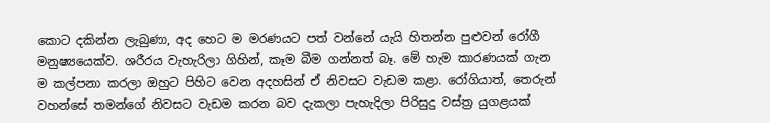කොට දකින්න ලැබුණා, අද හෙට ම මරණයට පත් වන්නේ යැයි හිතන්න පුළුවන් රෝගී මනුෂ්‍යයෙක්ව. ශරීරය වැහැරිලා ගිහින්, කෑම බීම ගන්නත් බෑ. මේ හැම කාරණයක් ගැන ම කල්පනා කරලා ඔහුට පිහිට වෙන අදහසින් ඒ නිවසට වැඩම කළා. රෝගියාත්, තෙරුන් වහන්සේ තමන්ගේ නිවසට වැඩම කරන බව දැකලා පැහැදිලා පිරිසුදු වස්ත්‍ර යුගළයක්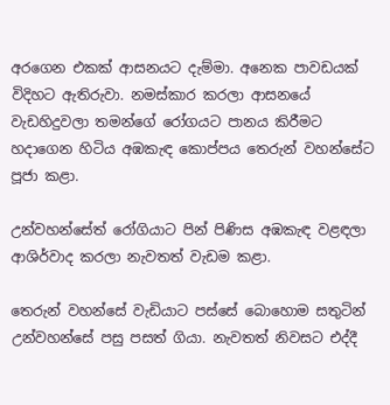අරගෙන එකක් ආසනයට දැම්මා. අනෙක පාවඩයක් විදිහට ඇතිරුවා. නමස්කාර කරලා ආසනයේ වැඩහිදුවලා තමන්ගේ රෝගයට පානය කිරීමට හදාගෙන හිටිය අඹකැඳ කොප්පය තෙරුන් වහන්සේට පූජා කළා.

උන්වහන්සේත් රෝගියාට පින් පිණිස අඹකැඳ වළඳලා ආශිර්වාද කරලා නැවතත් වැඩම කළා.

තෙරුන් වහන්සේ වැඩියාට පස්සේ බොහොම සතුටින් උන්වහන්සේ පසු පසත් ගියා. නැවතත් නිවසට එද්දී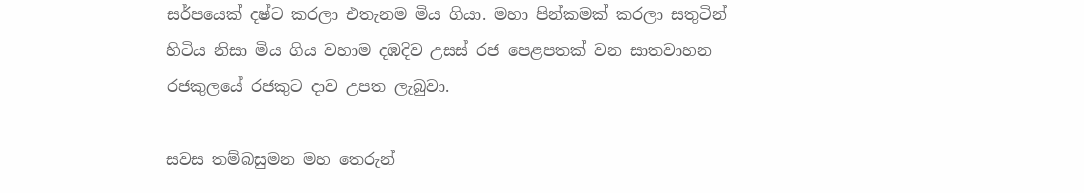සර්පයෙක් දෂ්ට කරලා එතැනම මිය ගියා. මහා පින්කමක් කරලා සතුටින් හිටිය නිසා මිය ගිය වහාම දඹදිව උසස් රජ පෙළපතක් වන සාතවාහන රජකුලයේ රජකුට දාව උපත ලැබුවා.

සවස තම්බසුමන මහ තෙරුන්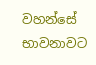වහන්සේ භාවනාවට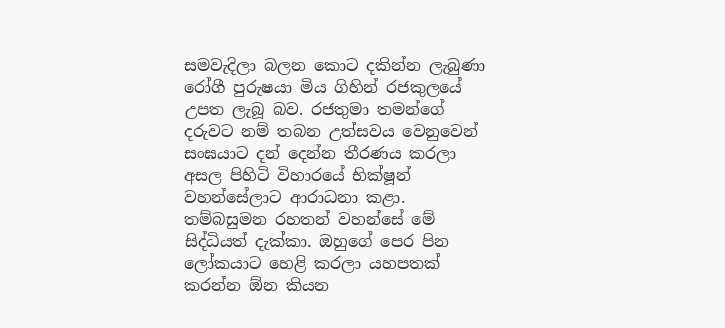සමවැදිලා බලන කොට දකින්න ලැබුණා රෝගී පුරුෂයා මිය ගිහින් රජකුලයේ උපත ලැබූ බව. රජතුමා තමන්ගේ දරුවට නම් තබන උත්සවය වෙනුවෙන් සංඝයාට දන් දෙන්න තීරණය කරලා අසල පිහිටි විහාරයේ භික්ෂූන් වහන්සේලාට ආරාධනා කළා. තම්බසුමන රහතන් වහන්සේ මේ සිද්ධියත් දැක්කා. ඔහුගේ පෙර පින ලෝකයාට හෙළි කරලා යහපතක් කරන්න ඕන කියන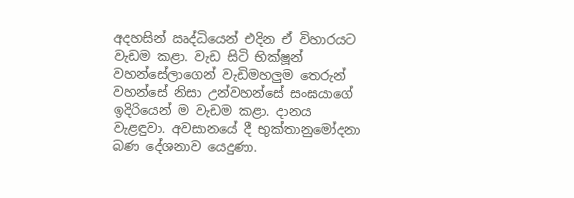අදහසින් ඍද්ධියෙන් එදින ඒ විහාරයට වැඩම කළා. වැඩ සිටි භික්ෂූන් වහන්සේලාගෙන් වැඩිමහලුම තෙරුන් වහන්සේ නිසා උන්වහන්සේ සංඝයාගේ ඉදිරියෙන් ම වැඩම කළා. දානය වැළඳුවා. අවසානයේ දී භුක්තානුමෝදනා බණ දේශනාව යෙදුණා.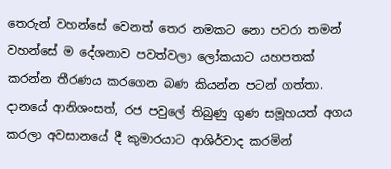තෙරුන් වහන්සේ වෙනත් තෙර නමකට නො පවරා තමන් වහන්සේ ම දේශනාව පවත්වලා ලෝකයාට යහපතක් කරන්න තීරණය කරගෙන බණ කියන්න පටන් ගත්තා. දානයේ ආනිශංසත්, රජ පවුලේ තිබුණු ගුණ සමූහයත් අගය කරලා අවසානයේ දී කුමාරයාට ආශිර්වාද කරමින්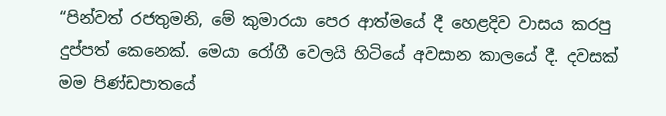“පින්වත් රජතුමනි, මේ කුමාරයා පෙර ආත්මයේ දී හෙළදිව වාසය කරපු දුප්පත් කෙනෙක්. මෙයා රෝගී වෙලයි හිටියේ අවසාන කාලයේ දී. දවසක් මම පිණ්ඩපාතයේ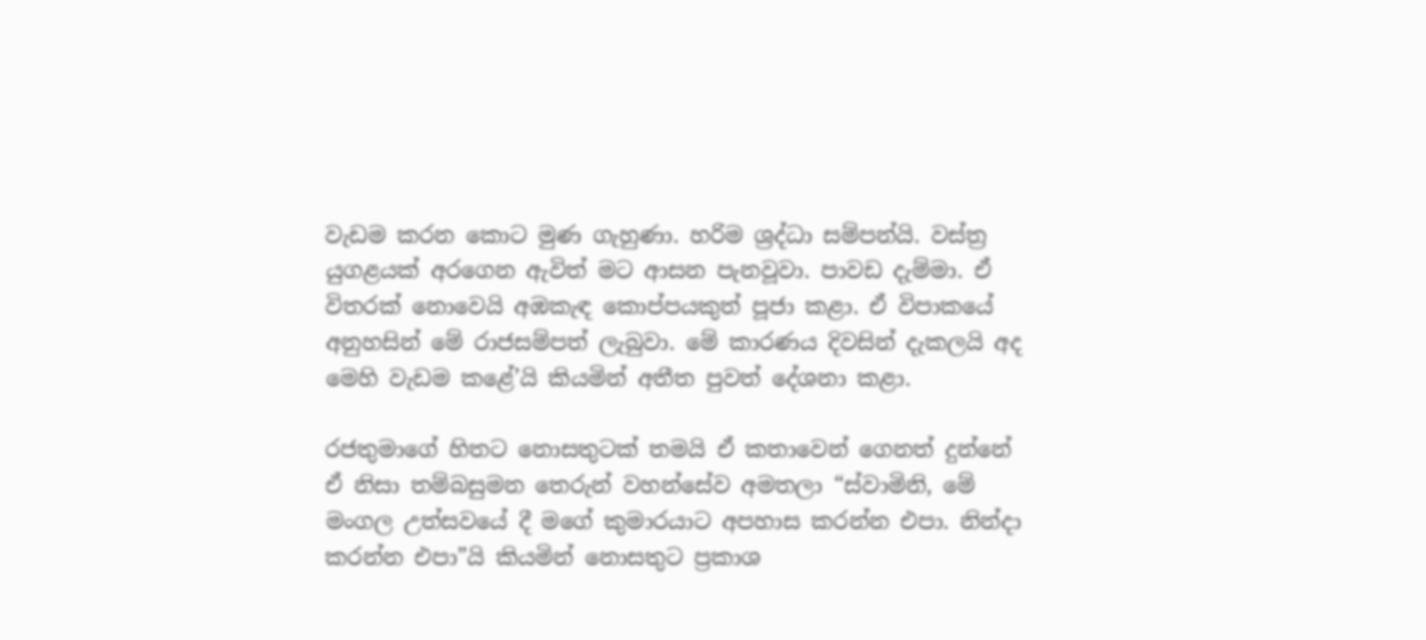වැඩම කරන කොට මුණ ගැහුණා. හරිම ශ්‍රද්ධා සම්පන්යි. වස්ත්‍ර යුගළයක් අරගෙන ඇවිත් මට ආසන පැනවූවා. පාවඩ දැම්මා. ඒ විතරක් නොවෙයි අඹකැඳ කොප්පයකුත් පූජා කළා. ඒ විපාකයේ අනුහසින් මේ රාජසම්පත් ලැබුවා. මේ කාරණය දිවසින් දැකලයි අද මෙහි වැඩම කළේ’යි කියමින් අතීත පුවත් දේශනා කළා.

රජතුමාගේ හිතට නොසතුටක් තමයි ඒ කතාවෙන් ගෙනත් දුන්නේ ඒ නිසා තම්බසුමන තෙරුන් වහන්සේව අමතලා “ස්වාමිනි, මේ මංගල උත්සවයේ දී මගේ කුමාරයාට අපහාස කරන්න එපා. නින්දා කරන්න එපා”යි කියමින් නොසතුට ප්‍රකාශ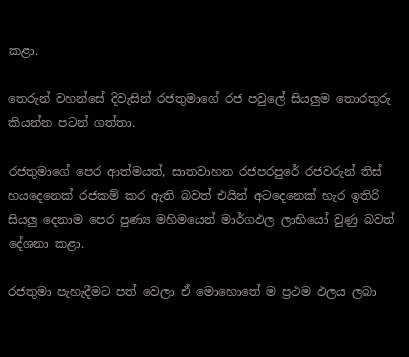කළා.

තෙරුන් වහන්සේ දිවැසින් රජතුමාගේ රජ පවුලේ සියලුම තොරතුරු කියන්න පටන් ගත්තා.

රජතුමාගේ පෙර ආත්මයත්, සාතවාහන රජපරපුරේ රජවරුන් තිස් හයදෙනෙක් රජකම් කර ඇති බවත් එයින් අටදෙනෙක් හැර ඉතිරි සියලු දෙනාම පෙර පුණ්‍ය මහිමයෙන් මාර්ගඵල ලාභියෝ වුණු බවත් දේශනා කළා.

රජතුමා පැහැදීමට පත් වෙලා ඒ මොහොතේ ම ප්‍රථම ඵලය ලබා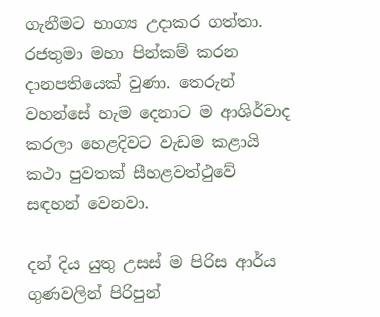ගැනීමට භාග්‍ය උදාකර ගත්තා. රජතුමා මහා පින්කම් කරන දානපතියෙක් වුණා. තෙරුන් වහන්සේ හැම දෙනාට ම ආශිර්වාද කරලා හෙළදිවට වැඩම කළායි කථා පුවතක් සීහළවත්ථුවේ සඳහන් වෙනවා.

දන් දිය යුතු උසස් ම පිරිස ආර්ය ගුණවලින් පිරිපුන්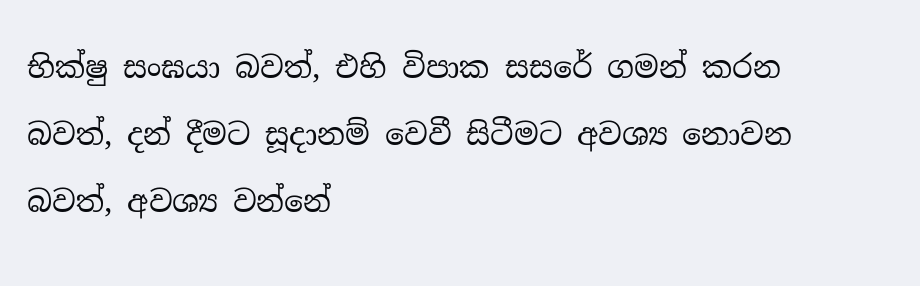භික්ෂු සංඝයා බවත්, එහි විපාක සසරේ ගමන් කරන බවත්, දන් දීමට සූදානම් වෙවී සිටීමට අවශ්‍ය නොවන බවත්, අවශ්‍ය වන්නේ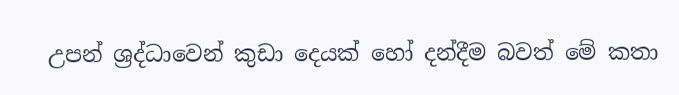උපන් ශ්‍රද්ධාවෙන් කුඩා දෙයක් හෝ දන්දීම බවත් මේ කතා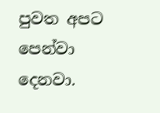පුවත අපට පෙන්වා දෙනවා.